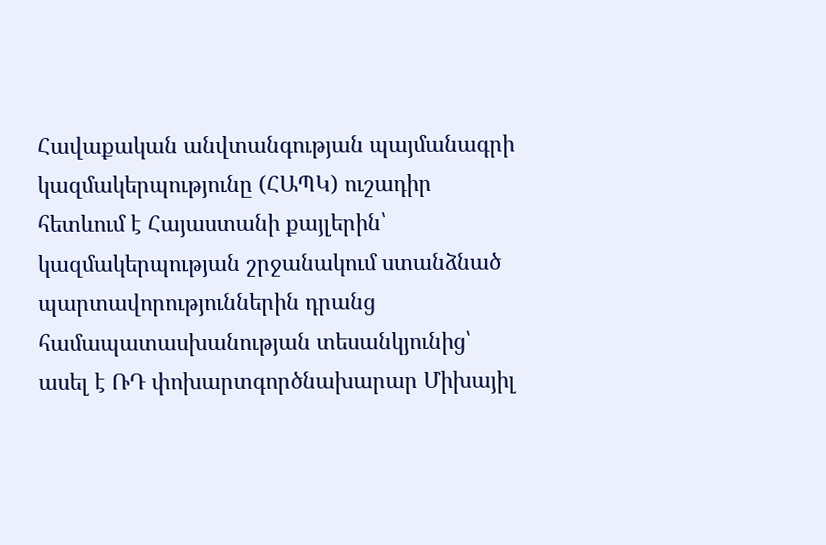Հավաքական անվտանգության պայմանագրի կազմակերպությունը (ՀԱՊԿ) ուշադիր հետևում է Հայաստանի քայլերին՝ կազմակերպության շրջանակում ստանձնած պարտավորություններին դրանց համապատասխանության տեսանկյունից՝ ասել է ՌԴ փոխարտգործնախարար Միխայիլ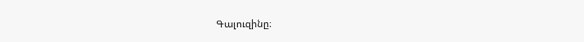Գալուզինը։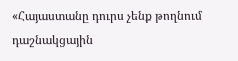«Հայաստանը դուրս չենք թողնում դաշնակցային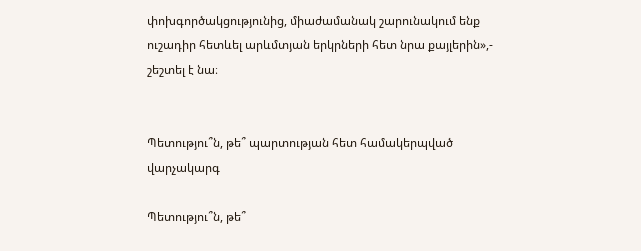փոխգործակցությունից, միաժամանակ շարունակում ենք ուշադիր հետևել արևմտյան երկրների հետ նրա քայլերին»,- շեշտել է նա։


Պետությու՞ն, թե՞ պարտության հետ համակերպված վարչակարգ

Պետությու՞ն, թե՞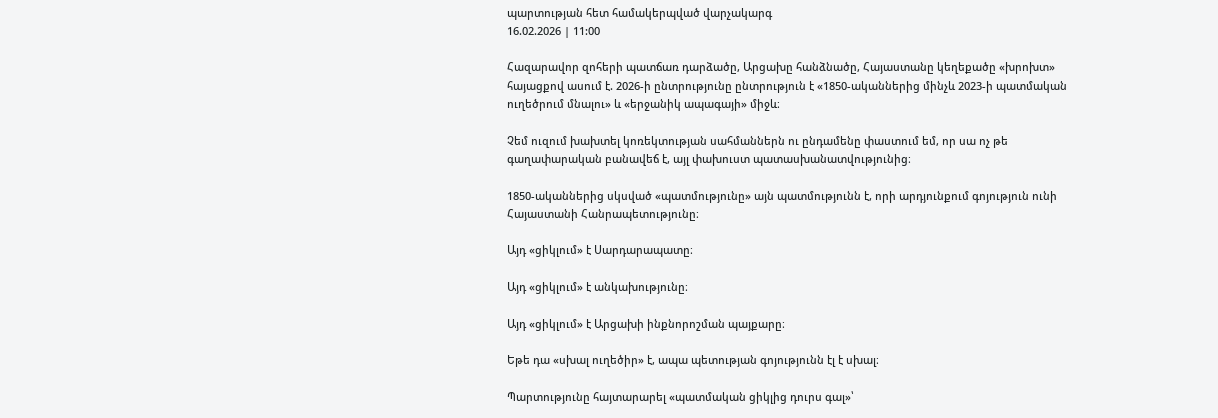պարտության հետ համակերպված վարչակարգ
16.02.2026 | 11:00

Հազարավոր զոհերի պատճառ դարձածը, Արցախը հանձնածը, Հայաստանը կեղեքածը «խրոխտ» հայացքով ասում է. 2026-ի ընտրությունը ընտրություն է «1850-ականներից մինչև 2023-ի պատմական ուղեծրում մնալու» և «երջանիկ ապագայի» միջև։

Չեմ ուզում խախտել կոռեկտության սահմաններն ու ընդամենը փաստում եմ, որ սա ոչ թե գաղափարական բանավեճ է, այլ փախուստ պատասխանատվությունից։

1850-ականներից սկսված «պատմությունը» այն պատմությունն է, որի արդյունքում գոյություն ունի Հայաստանի Հանրապետությունը։

Այդ «ցիկլում» է Սարդարապատը։

Այդ «ցիկլում» է անկախությունը։

Այդ «ցիկլում» է Արցախի ինքնորոշման պայքարը։

Եթե դա «սխալ ուղեծիր» է, ապա պետության գոյությունն էլ է սխալ։

Պարտությունը հայտարարել «պատմական ցիկլից դուրս գալ»՝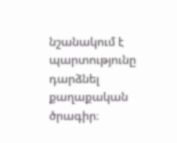նշանակում է պարտությունը դարձնել քաղաքական ծրագիր։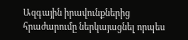Ազգային իրավունքներից հրաժարումը ներկայացնել որպես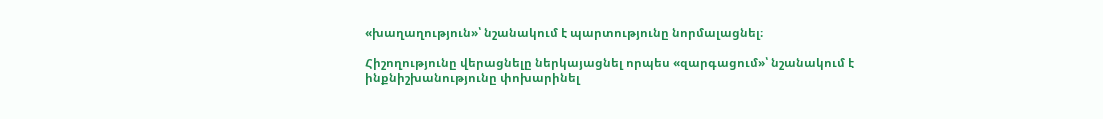«խաղաղություն»՝ նշանակում է պարտությունը նորմալացնել։

Հիշողությունը վերացնելը ներկայացնել որպես «զարգացում»՝ նշանակում է ինքնիշխանությունը փոխարինել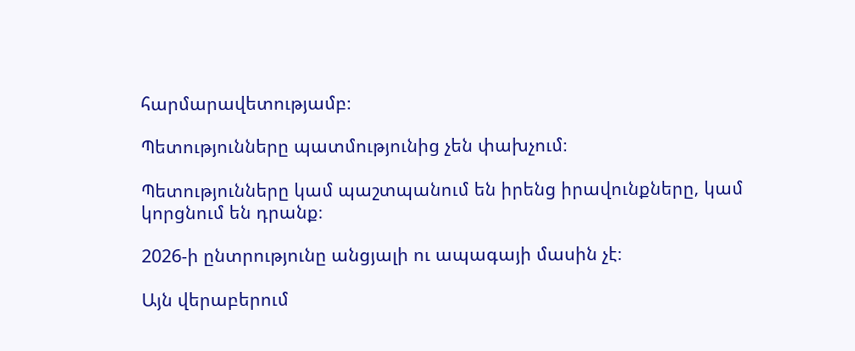հարմարավետությամբ։

Պետությունները պատմությունից չեն փախչում։

Պետությունները կամ պաշտպանում են իրենց իրավունքները, կամ կորցնում են դրանք։

2026-ի ընտրությունը անցյալի ու ապագայի մասին չէ։

Այն վերաբերում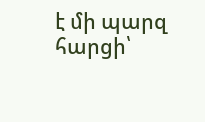է մի պարզ հարցի՝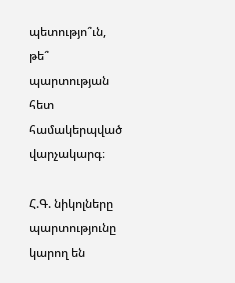պետությո՞ւն, թե՞ պարտության հետ համակերպված վարչակարգ։

Հ.Գ. նիկոլները պարտությունը կարող են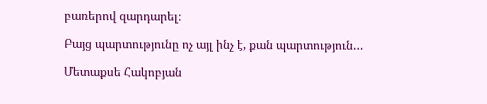բառերով զարդարել։

Բայց պարտությունը ոչ այլ ինչ է, քան պարտություն…

Մետաքսե Հակոբյան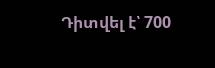Դիտվել է՝ 700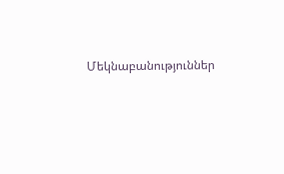Մեկնաբանություններ